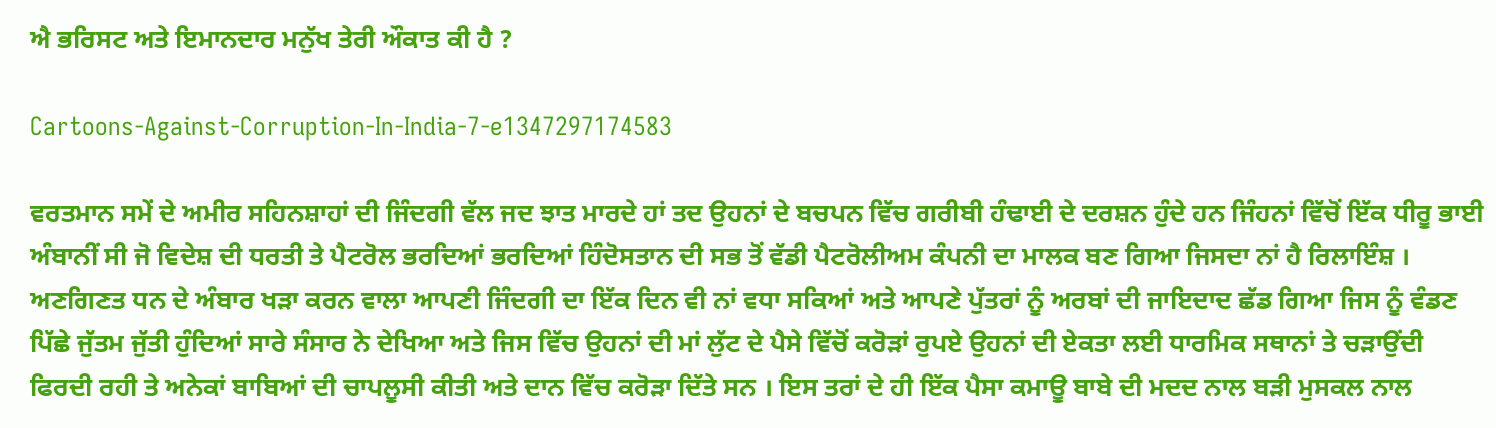ਐ ਭਰਿਸਟ ਅਤੇ ਇਮਾਨਦਾਰ ਮਨੁੱਖ ਤੇਰੀ ਔਕਾਤ ਕੀ ਹੈ ?

Cartoons-Against-Corruption-In-India-7-e1347297174583

ਵਰਤਮਾਨ ਸਮੇਂ ਦੇ ਅਮੀਰ ਸਹਿਨਸ਼ਾਹਾਂ ਦੀ ਜਿੰਦਗੀ ਵੱਲ ਜਦ ਝਾਤ ਮਾਰਦੇ ਹਾਂ ਤਦ ਉਹਨਾਂ ਦੇ ਬਚਪਨ ਵਿੱਚ ਗਰੀਬੀ ਹੰਢਾਈ ਦੇ ਦਰਸ਼ਨ ਹੁੰਦੇ ਹਨ ਜਿੰਹਨਾਂ ਵਿੱਚੋਂ ਇੱਕ ਧੀਰੂ ਭਾਈ ਅੰਬਾਨੀਂ ਸੀ ਜੋ ਵਿਦੇਸ਼ ਦੀ ਧਰਤੀ ਤੇ ਪੈਟਰੋਲ ਭਰਦਿਆਂ ਭਰਦਿਆਂ ਹਿੰਦੋਸਤਾਨ ਦੀ ਸਭ ਤੋਂ ਵੱਡੀ ਪੈਟਰੋਲੀਅਮ ਕੰਪਨੀ ਦਾ ਮਾਲਕ ਬਣ ਗਿਆ ਜਿਸਦਾ ਨਾਂ ਹੈ ਰਿਲਾਇੰਸ਼ । ਅਣਗਿਣਤ ਧਨ ਦੇ ਅੰਬਾਰ ਖੜਾ ਕਰਨ ਵਾਲਾ ਆਪਣੀ ਜਿੰਦਗੀ ਦਾ ਇੱਕ ਦਿਨ ਵੀ ਨਾਂ ਵਧਾ ਸਕਿਆਂ ਅਤੇ ਆਪਣੇ ਪੁੱਤਰਾਂ ਨੂੰ ਅਰਬਾਂ ਦੀ ਜਾਇਦਾਦ ਛੱਡ ਗਿਆ ਜਿਸ ਨੂੰ ਵੰਡਣ ਪਿੱਛੇ ਜੁੱਤਮ ਜੁੱਤੀ ਹੁੰਦਿਆਂ ਸਾਰੇ ਸੰਸਾਰ ਨੇ ਦੇਖਿਆ ਅਤੇ ਜਿਸ ਵਿੱਚ ਉਹਨਾਂ ਦੀ ਮਾਂ ਲੁੱਟ ਦੇ ਪੈਸੇ ਵਿੱਚੋਂ ਕਰੋੜਾਂ ਰੁਪਏ ਉਹਨਾਂ ਦੀ ਏਕਤਾ ਲਈ ਧਾਰਮਿਕ ਸਥਾਨਾਂ ਤੇ ਚੜਾਉਂਦੀ ਫਿਰਦੀ ਰਹੀ ਤੇ ਅਨੇਕਾਂ ਬਾਬਿਆਂ ਦੀ ਚਾਪਲੂਸੀ ਕੀਤੀ ਅਤੇ ਦਾਨ ਵਿੱਚ ਕਰੋੜਾ ਦਿੱਤੇ ਸਨ । ਇਸ ਤਰਾਂ ਦੇ ਹੀ ਇੱਕ ਪੈਸਾ ਕਮਾਊ ਬਾਬੇ ਦੀ ਮਦਦ ਨਾਲ ਬੜੀ ਮੁਸਕਲ ਨਾਲ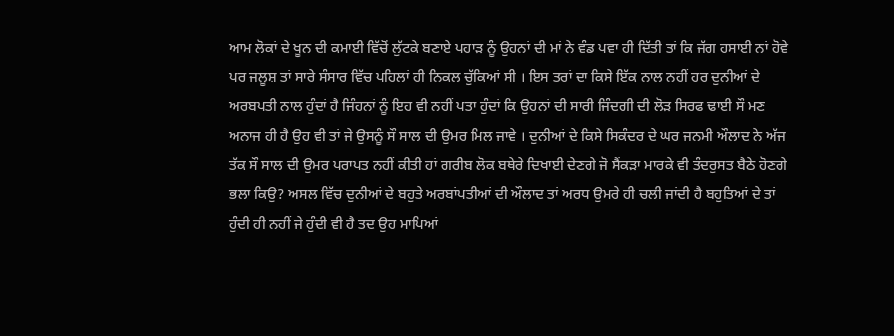ਆਮ ਲੋਕਾਂ ਦੇ ਖੂਨ ਦੀ ਕਮਾਈ ਵਿੱਚੋਂ ਲੁੱਟਕੇ ਬਣਾਏ ਪਹਾੜ ਨੂੰ ਉਹਨਾਂ ਦੀ ਮਾਂ ਨੇ ਵੰਡ ਪਵਾ ਹੀ ਦਿੱਤੀ ਤਾਂ ਕਿ ਜੱਗ ਹਸਾਈ ਨਾਂ ਹੋਵੇ ਪਰ ਜਲੂਸ਼ ਤਾਂ ਸਾਰੇ ਸੰਸਾਰ ਵਿੱਚ ਪਹਿਲਾਂ ਹੀ ਨਿਕਲ ਚੁੱਕਿਆਂ ਸੀ । ਇਸ ਤਰਾਂ ਦਾ ਕਿਸੇ ਇੱਕ ਨਾਲ ਨਹੀਂ ਹਰ ਦੁਨੀਆਂ ਦੇ ਅਰਬਪਤੀ ਨਾਲ ਹੁੰਦਾਂ ਹੈ ਜਿੰਹਨਾਂ ਨੂੰ ਇਹ ਵੀ ਨਹੀਂ ਪਤਾ ਹੁੰਦਾਂ ਕਿ ਉਹਨਾਂ ਦੀ ਸਾਰੀ ਜਿੰਦਗੀ ਦੀ ਲੋੜ ਸਿਰਫ ਢਾਈ ਸੌ ਮਣ ਅਨਾਜ ਹੀ ਹੈ ਉਹ ਵੀ ਤਾਂ ਜੇ ਉਸਨੂੰ ਸੌ ਸਾਲ ਦੀ ਉਮਰ ਮਿਲ ਜਾਵੇ । ਦੁਨੀਆਂ ਦੇ ਕਿਸੇ ਸਿਕੰਦਰ ਦੇ ਘਰ ਜਨਮੀ ਔਲਾਦ ਨੇ ਅੱਜ ਤੱਕ ਸੌ ਸਾਲ ਦੀ ਉਮਰ ਪਰਾਪਤ ਨਹੀਂ ਕੀਤੀ ਹਾਂ ਗਰੀਬ ਲੋਕ ਬਥੇਰੇ ਦਿਖਾਈ ਦੇਣਗੇ ਜੋ ਸੈਂਕੜਾ ਮਾਰਕੇ ਵੀ ਤੰਦਰੁਸਤ ਬੈਠੇ ਹੋਣਗੇ ਭਲਾ ਕਿਉ? ਅਸਲ ਵਿੱਚ ਦੁਨੀਆਂ ਦੇ ਬਹੁਤੇ ਅਰਬਾਂਪਤੀਆਂ ਦੀ ਔਲਾਦ ਤਾਂ ਅਰਧ ਉਮਰੇ ਹੀ ਚਲੀ ਜਾਂਦੀ ਹੈ ਬਹੁਤਿਆਂ ਦੇ ਤਾਂ ਹੁੰਦੀ ਹੀ ਨਹੀਂ ਜੇ ਹੁੰਦੀ ਵੀ ਹੈ ਤਦ ਉਹ ਮਾਪਿਆਂ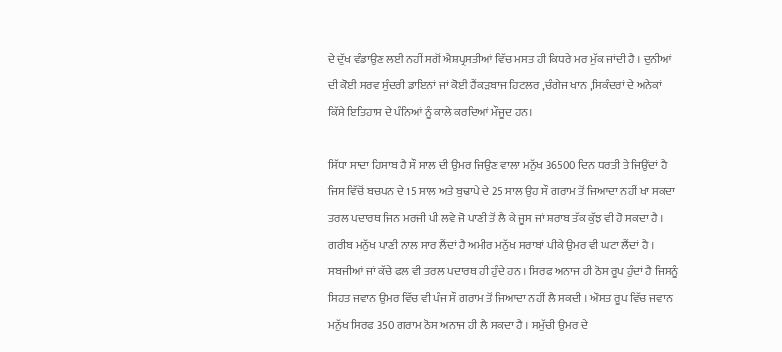ਦੇ ਦੁੱਖ ਵੰਡਾਉਣ ਲਈ ਨਹੀਂ ਸਗੋਂ ਐਸ਼ਪ੍ਰਸਤੀਆਂ ਵਿੱਚ ਮਸਤ ਹੀ ਕਿਧਰੇ ਮਰ ਮੁੱਕ ਜਾਂਦੀ ਹੈ । ਦੁਨੀਆਂ ਦੀ ਕੋਈ ਸਰਵ ਸੁੰਦਰੀ ਡਾਇਨਾਂ ਜਾਂ ਕੋਈ ਹੈਂਕੜਬਾਜ ਹਿਟਲਰ ,ਚੰਗੇਜ ਖਾਨ ,ਸਿਕੰਦਰਾਂ ਦੇ ਅਨੇਕਾਂ ਕਿੱਸੇ ਇਤਿਹਾਸ ਦੇ ਪੰਨਿਆਂ ਨੂੰ ਕਾਲੇ ਕਰਦਿਆਂ ਮੌਜੂਦ ਹਨ।

ਸਿੱਧਾ ਸਾਦਾ ਹਿਸਾਬ ਹੈ ਸੌ ਸਾਲ ਦੀ ਉਮਰ ਜਿਉਣ ਵਾਲਾ ਮਨੁੱਖ 36500 ਦਿਨ ਧਰਤੀ ਤੇ ਜਿਉਂਦਾਂ ਹੈ ਜਿਸ ਵਿੱਚੋਂ ਬਚਪਨ ਦੇ 15 ਸਾਲ ਅਤੇ ਬੁਢਾਪੇ ਦੇ 25 ਸਾਲ ਉਹ ਸੌ ਗਰਾਮ ਤੋਂ ਜਿਆਦਾ ਨਹੀਂ ਖਾ ਸਕਦਾ ਤਰਲ ਪਦਾਰਥ ਜਿਨ ਮਰਜੀ ਪੀ ਲਵੇ ਜੋ ਪਾਣੀ ਤੋਂ ਲੈ ਕੇ ਜੂਸ ਜਾਂ ਸ਼ਰਾਬ ਤੱਕ ਕੁੱਝ ਵੀ ਹੋ ਸਕਦਾ ਹੈ । ਗਰੀਬ ਮਨੁੱਖ ਪਾਣੀ ਨਾਲ ਸਾਰ ਲੈਂਦਾਂ ਹੈ ਅਮੀਰ ਮਨੁੱਖ ਸਰਾਬਾਂ ਪੀਕੇ ਉਮਰ ਵੀ ਘਟਾ ਲੈਂਦਾਂ ਹੈ । ਸਬਜੀਆਂ ਜਾਂ ਕੱਚੇ ਫਲ ਵੀ ਤਰਲ ਪਦਾਰਥ ਹੀ ਹੁੰਦੇ ਹਨ । ਸਿਰਫ ਅਨਾਜ ਹੀ ਠੋਸ ਰੂਪ ਹੁੰਦਾਂ ਹੈ ਜਿਸਨੂੰ ਸਿਹਤ ਜਵਾਨ ਉਮਰ ਵਿੱਚ ਵੀ ਪੰਜ ਸੌ ਗਰਾਮ ਤੋਂ ਜਿਆਦਾ ਨਹੀਂ ਲੈ ਸਕਦੀ । ਔਸਤ ਰੂਪ ਵਿੱਚ ਜਵਾਨ ਮਨੁੱਖ ਸਿਰਫ 350 ਗਰਾਮ ਠੋਸ ਅਨਾਜ ਹੀ ਲੈ ਸਕਦਾ ਹੈ । ਸਮੁੱਚੀ ਉਮਰ ਦੇ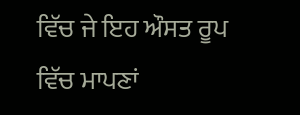ਵਿੱਚ ਜੇ ਇਹ ਔਸਤ ਰੂਪ ਵਿੱਚ ਮਾਪਣਾਂ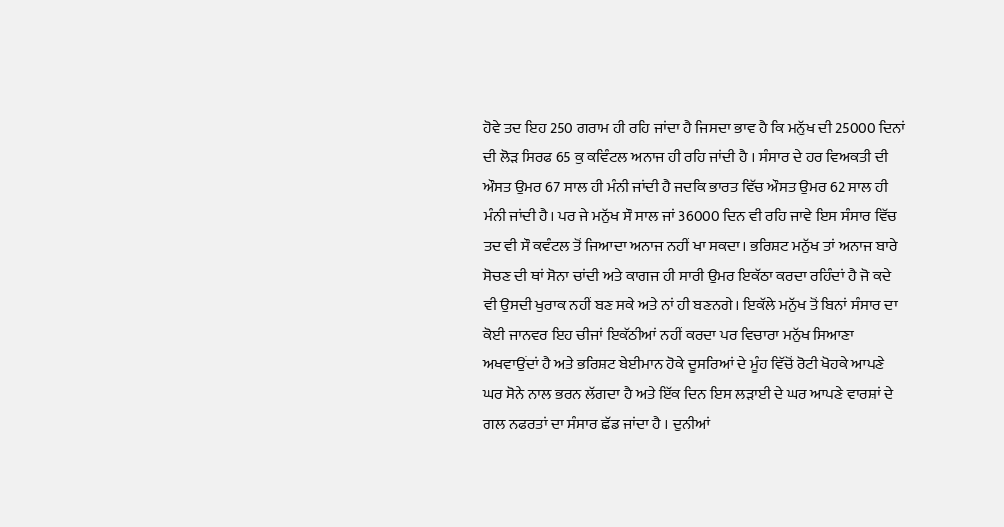ਹੋਵੇ ਤਦ ਇਹ 250 ਗਰਾਮ ਹੀ ਰਹਿ ਜਾਂਦਾ ਹੈ ਜਿਸਦਾ ਭਾਵ ਹੈ ਕਿ ਮਨੁੱਖ ਦੀ 25000 ਦਿਨਾਂ ਦੀ ਲੋੜ ਸਿਰਫ 65 ਕੁ ਕਵਿੰਟਲ ਅਨਾਜ ਹੀ ਰਹਿ ਜਾਂਦੀ ਹੈ । ਸੰਸਾਰ ਦੇ ਹਰ ਵਿਅਕਤੀ ਦੀ ਔਸਤ ਉਮਰ 67 ਸਾਲ ਹੀ ਮੰਨੀ ਜਾਂਦੀ ਹੈ ਜਦਕਿ ਭਾਰਤ ਵਿੱਚ ਔਸਤ ਉਮਰ 62 ਸਾਲ ਹੀ ਮੰਨੀ ਜਾਂਦੀ ਹੈ। ਪਰ ਜੇ ਮਨੁੱਖ ਸੌ ਸਾਲ ਜਾਂ 36000 ਦਿਨ ਵੀ ਰਹਿ ਜਾਵੇ ਇਸ ਸੰਸਾਰ ਵਿੱਚ ਤਦ ਵੀ ਸੌ ਕਵੰਟਲ ਤੋਂ ਜਿਆਦਾ ਅਨਾਜ ਨਹੀਂ ਖਾ ਸਕਦਾ। ਭਰਿਸ਼ਟ ਮਨੁੱਖ ਤਾਂ ਅਨਾਜ ਬਾਰੇ ਸੋਚਣ ਦੀ ਥਾਂ ਸੋਨਾ ਚਾਂਦੀ ਅਤੇ ਕਾਗਜ ਹੀ ਸਾਰੀ ਉਮਰ ਇਕੱਠਾ ਕਰਦਾ ਰਹਿੰਦਾਂ ਹੈ ਜੋ ਕਦੇ ਵੀ ਉਸਦੀ ਖੁਰਾਕ ਨਹੀਂ ਬਣ ਸਕੇ ਅਤੇ ਨਾਂ ਹੀ ਬਣਨਗੇ। ਇਕੱਲੇ ਮਨੁੱਖ ਤੋਂ ਬਿਨਾਂ ਸੰਸਾਰ ਦਾ ਕੋਈ ਜਾਨਵਰ ਇਹ ਚੀਜਾਂ ਇਕੱਠੀਆਂ ਨਹੀਂ ਕਰਦਾ ਪਰ ਵਿਚਾਰਾ ਮਨੁੱਖ ਸਿਆਣਾ ਅਖਵਾਉਂਦਾਂ ਹੈ ਅਤੇ ਭਰਿਸ਼ਟ ਬੇਈਮਾਨ ਹੋਕੇ ਦੂਸਰਿਆਂ ਦੇ ਮੂੰਹ ਵਿੱਚੋਂ ਰੋਟੀ ਖੋਹਕੇ ਆਪਣੇ ਘਰ ਸੋਨੇ ਨਾਲ ਭਰਨ ਲੱਗਦਾ ਹੈ ਅਤੇ ਇੱਕ ਦਿਨ ਇਸ ਲੜਾਈ ਦੇ ਘਰ ਆਪਣੇ ਵਾਰਸ਼ਾਂ ਦੇ ਗਲ ਨਫਰਤਾਂ ਦਾ ਸੰਸਾਰ ਛੱਡ ਜਾਂਦਾ ਹੈ । ਦੁਨੀਆਂ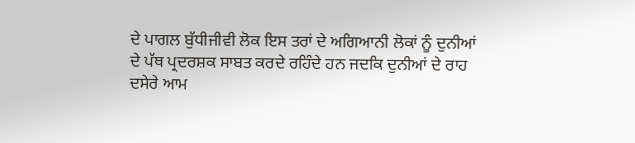ਦੇ ਪਾਗਲ ਬੁੱਧੀਜੀਵੀ ਲੋਕ ਇਸ ਤਰਾਂ ਦੇ ਅਗਿਆਨੀ ਲੋਕਾਂ ਨੂੰ ਦੁਨੀਆਂ ਦੇ ਪੱਥ ਪ੍ਰਦਰਸ਼ਕ ਸਾਬਤ ਕਰਦੇ ਰਹਿੰਦੇ ਹਨ ਜਦਕਿ ਦੁਨੀਆਂ ਦੇ ਰਾਹ ਦਸੇਰੇ ਆਮ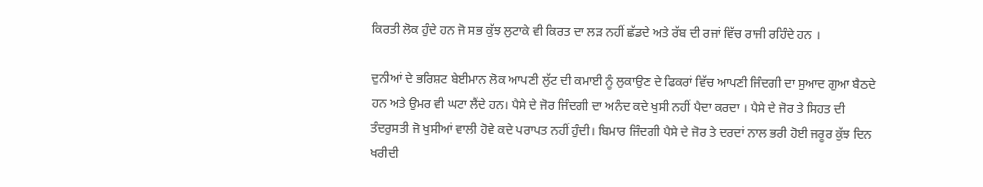ਕਿਰਤੀ ਲੋਕ ਹੁੰਦੇ ਹਨ ਜੋ ਸਭ ਕੁੱਝ ਲੁਟਾਕੇ ਵੀ ਕਿਰਤ ਦਾ ਲੜ ਨਹੀਂ ਛੱਡਦੇ ਅਤੇ ਰੱਬ ਦੀ ਰਜਾਂ ਵਿੱਚ ਰਾਜੀ ਰਹਿੰਦੇ ਹਨ ।

ਦੁਨੀਆਂ ਦੇ ਭਰਿਸ਼ਟ ਬੇਈਮਾਨ ਲੋਕ ਆਪਣੀ ਲੁੱਟ ਦੀ ਕਮਾਈ ਨੂੰ ਲੁਕਾਉਣ ਦੇ ਫਿਕਰਾਂ ਵਿੱਚ ਆਪਣੀ ਜਿੰਦਗੀ ਦਾ ਸੁਆਦ ਗੁਆ ਬੈਠਦੇ ਹਨ ਅਤੇ ਉਮਰ ਵੀ ਘਟਾ ਲੈਂਦੇ ਹਨ। ਪੈਸੇ ਦੇ ਜੋਰ ਜਿੰਦਗੀ ਦਾ ਅਨੰਦ ਕਦੇ ਖੁਸੀ ਨਹੀਂ ਪੈਦਾ ਕਰਦਾ । ਪੈਸੇ ਦੇ ਜੋਰ ਤੇ ਸਿਹਤ ਦੀ ਤੰਦਰੁਸਤੀ ਜੋ ਖੁਸੀਆਂ ਵਾਲੀ ਹੋਵੇ ਕਦੇ ਪਰਾਪਤ ਨਹੀਂ ਹੁੰਦੀ। ਬਿਮਾਰ ਜਿੰਦਗੀ ਪੈਸੇ ਦੇ ਜੋਰ ਤੇ ਦਰਦਾਂ ਨਾਲ ਭਰੀ ਹੋਈ ਜਰੂਰ ਕੁੱਝ ਦਿਨ ਖਰੀਦੀ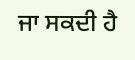ਜਾ ਸਕਦੀ ਹੈ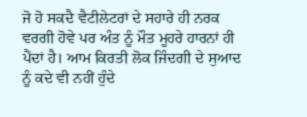ਜੋ ਹੋ ਸਕਦੈ ਵੈਟੀਲੇਟਰਾਂ ਦੇ ਸਹਾਰੇ ਹੀ ਨਰਕ ਵਰਗੀ ਹੋਵੇ ਪਰ ਅੰਤ ਨੂੰ ਮੌਤ ਮੂਹਰੇ ਹਾਰਨਾਂ ਹੀ ਪੈਂਦਾਂ ਹੈ। ਆਮ ਕਿਰਤੀ ਲੋਕ ਜਿੰਦਗੀ ਦੇ ਸੁਆਦ ਨੂੰ ਕਦੇ ਵੀ ਨਹੀਂ ਹੁੰਦੇ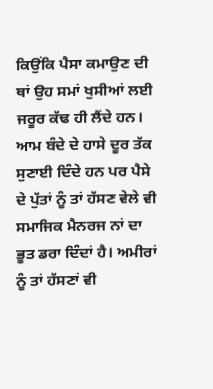ਕਿਉਂਕਿ ਪੈਸਾ ਕਮਾਉਣ ਦੀ ਥਾਂ ਉਹ ਸਮਾਂ ਖੁਸੀਆਂ ਲਈ ਜਰੂਰ ਕੱਢ ਹੀ ਲੈਂਦੇ ਹਨ। ਆਮ ਬੰਦੇ ਦੇ ਹਾਸੇ ਦੂਰ ਤੱਕ ਸੁਣਾਈ ਦਿੰਦੇ ਹਨ ਪਰ ਪੈਸੇ ਦੇ ਪੁੱਤਾਂ ਨੂੰ ਤਾਂ ਹੱਸਣ ਵੇਲੇ ਵੀ ਸਮਾਜਿਕ ਮੈਨਰਜ ਨਾਂ ਦਾ ਭੂਤ ਡਰਾ ਦਿੰਦਾਂ ਹੈ। ਅਮੀਰਾਂ ਨੂੰ ਤਾਂ ਹੱਸਣਾਂ ਵੀ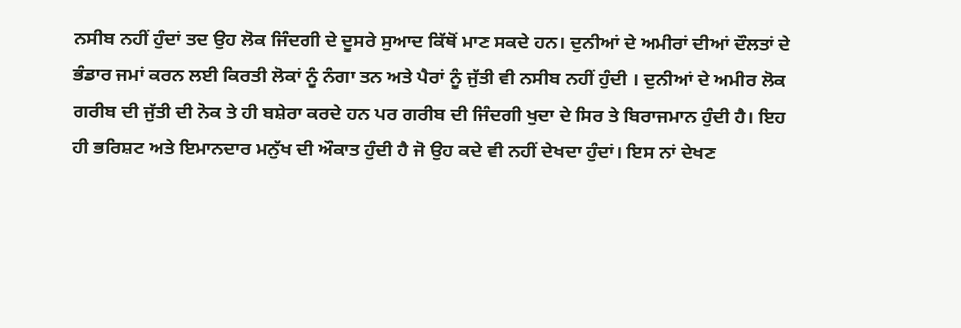ਨਸੀਬ ਨਹੀਂ ਹੁੰਦਾਂ ਤਦ ਉਹ ਲੋਕ ਜਿੰਦਗੀ ਦੇ ਦੂਸਰੇ ਸੁਆਦ ਕਿੱਥੋਂ ਮਾਣ ਸਕਦੇ ਹਨ। ਦੁਨੀਆਂ ਦੇ ਅਮੀਰਾਂ ਦੀਆਂ ਦੌਲਤਾਂ ਦੇ ਭੰਡਾਰ ਜਮਾਂ ਕਰਨ ਲਈ ਕਿਰਤੀ ਲੋਕਾਂ ਨੂੰ ਨੰਗਾ ਤਨ ਅਤੇ ਪੈਰਾਂ ਨੂੰ ਜੁੱਤੀ ਵੀ ਨਸੀਬ ਨਹੀਂ ਹੁੰਦੀ । ਦੁਨੀਆਂ ਦੇ ਅਮੀਰ ਲੋਕ ਗਰੀਬ ਦੀ ਜੁੱਤੀ ਦੀ ਨੋਕ ਤੇ ਹੀ ਬਸ਼ੇਰਾ ਕਰਦੇ ਹਨ ਪਰ ਗਰੀਬ ਦੀ ਜਿੰਦਗੀ ਖੁਦਾ ਦੇ ਸਿਰ ਤੇ ਬਿਰਾਜਮਾਨ ਹੁੰਦੀ ਹੈ। ਇਹ ਹੀ ਭਰਿਸ਼ਟ ਅਤੇ ਇਮਾਨਦਾਰ ਮਨੁੱਖ ਦੀ ਔਕਾਤ ਹੁੰਦੀ ਹੈ ਜੋ ਉਹ ਕਦੇ ਵੀ ਨਹੀਂ ਦੇਖਦਾ ਹੁੰਦਾਂ। ਇਸ ਨਾਂ ਦੇਖਣ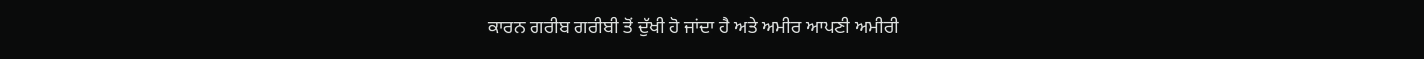ਕਾਰਨ ਗਰੀਬ ਗਰੀਬੀ ਤੋਂ ਦੁੱਖੀ ਹੋ ਜਾਂਦਾ ਹੈ ਅਤੇ ਅਮੀਰ ਆਪਣੀ ਅਮੀਰੀ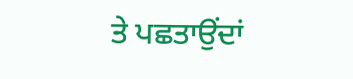ਤੇ ਪਛਤਾਉਂਦਾਂ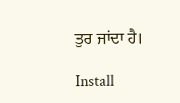ਤੁਰ ਜਾਂਦਾ ਹੈ।

Install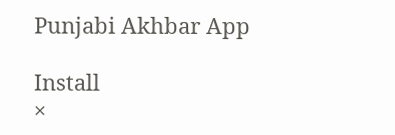Punjabi Akhbar App

Install
×